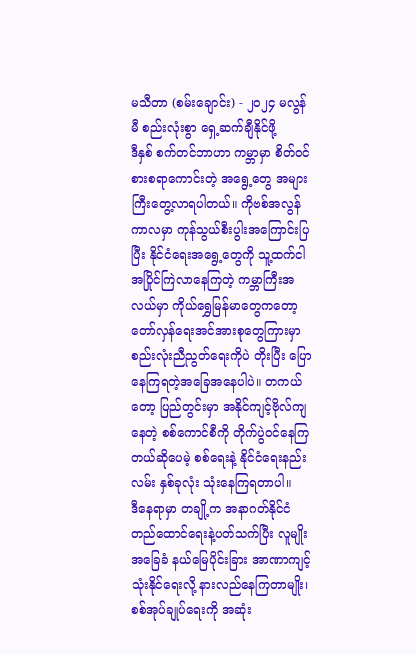မသီတာ (စမ်းချောင်း) - ၂၀၂၄ မလွန်မီ စည်းလုံးစွာ ရှေ့ဆက်ချီနိုင်ဖို့
ဒီနှစ် စက်တင်ဘာဟာ ကမ္ဘာမှာ စိတ်ဝင်စားစရာကောင်းတဲ့ အရွေ့တွေ အများကြီးတွေ့လာရပါတယ်။ ကိုဗစ်အလွန်ကာလမှာ ကုန်သွယ်စီးပွါးအကြောင်းပြပြီး နိုင်ငံရေးအရွေ့တွေကို သူ့ထက်ငါ အပြိုင်ကြဲလာနေကြတဲ့ ကမ္ဘာကြီးအလယ်မှာ ကိုယ်ရွှေမြန်မာတွေကတော့ တော်လှန်ရေးအင်အားစုတွေကြားမှာ စည်းလုံးညီညွတ်ရေးကိုပဲ တိုးပြီး ပြောနေကြရတဲ့အခြေအနေပါပဲ။ တကယ်တော့ ပြည်တွင်းမှာ အနိုင်ကျင့်ဗိုလ်ကျနေတဲ့ စစ်ကောင်စီကို တိုက်ပွဲဝင်နေကြတယ်ဆိုပေမဲ့ စစ်ရေးနဲ့ နိုင်ငံရေးနည်းလမ်း နှစ်ခုလုံး သုံးနေကြရတာပါ။
ဒီနေရာမှာ တချို့က အနာဂတ်နိုင်ငံတည်ထောင်ရေးနဲ့ပတ်သက်ပြီး လူမျိုးအခြေခံ နယ်မြေပိုင်းခြား အာဏာကျင့်သုံးနိုင်ရေးလို့ နားလည်နေကြတာမျိုး၊ စစ်အုပ်ချုပ်ရေးကို အဆုံး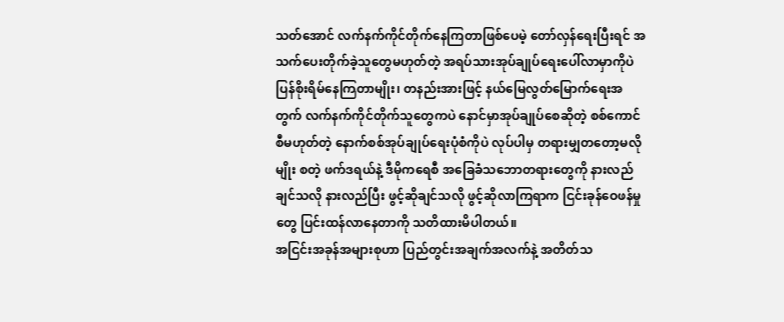သတ်အောင် လက်နက်ကိုင်တိုက်နေကြတာဖြစ်ပေမဲ့ တော်လှန်ရေးပြီးရင် အသက်ပေးတိုက်ခဲ့သူတွေမဟုတ်တဲ့ အရပ်သားအုပ်ချုပ်ရေးပေါ်လာမှာကိုပဲ ပြန်စိုးရိမ်နေကြတာမျိုး၊ တနည်းအားဖြင့် နယ်မြေလွတ်မြောက်ရေးအတွက် လက်နက်ကိုင်တိုက်သူတွေကပဲ နောင်မှာအုပ်ချုပ်စေဆိုတဲ့ စစ်ကောင်စီမဟုတ်တဲ့ နောက်စစ်အုပ်ချုပ်ရေးပုံစံကိုပဲ လုပ်ပါမှ တရားမျှတတော့မလိုမျိုး စတဲ့ ဖက်ဒရယ်နဲ့ ဒီမိုကရေစီ အခြေခံသဘောတရားတွေကို နားလည်ချင်သလို နားလည်ပြီး ဖွင့်ဆိုချင်သလို ဖွင့်ဆိုလာကြရာက ငြင်းခုန်ဝေဖန်မှုတွေ ပြင်းထန်လာနေတာကို သတိထားမိပါတယ်။
အငြင်းအခုန်အများစုဟာ ပြည်တွင်းအချက်အလက်နဲ့ အတိတ်သ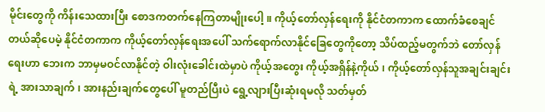မိုင်းတွေကို ကိန်းသေထားပြီး စောဒကတက်နေကြတာမျိုးပေါ့။ ကိုယ့်တော်လှန်ရေးကို နိုင်ငံတကာက ထောက်ခံစေချင်တယ်ဆိုပေမဲ့ နိုင်ငံတကာက ကိုယ့်တော်လှန်ရေးအပေါ် သက်ရောက်လာနိုင်ခြေတွေကိုတော့ သိပ်ထည့်မတွက်ဘဲ တော်လှန်ရေးဟာ ဘေးက ဘာမှမဝင်လာနိုင်တဲ့ ဝါးလုံးခေါင်းထဲမှာပဲ ကိုယ့်အတွေး ကိုယ့်အရှိန်နဲ့ကိုယ်၊ ကိုယ့်တော်လှန်သူအချင်းချင်းရဲ့ အားသာချက်၊ အားနည်းချက်တွေပေါ် မူတည်ပြီးပဲ ရွေ့လျားပြီးဆုံးရမလို သတ်မှတ်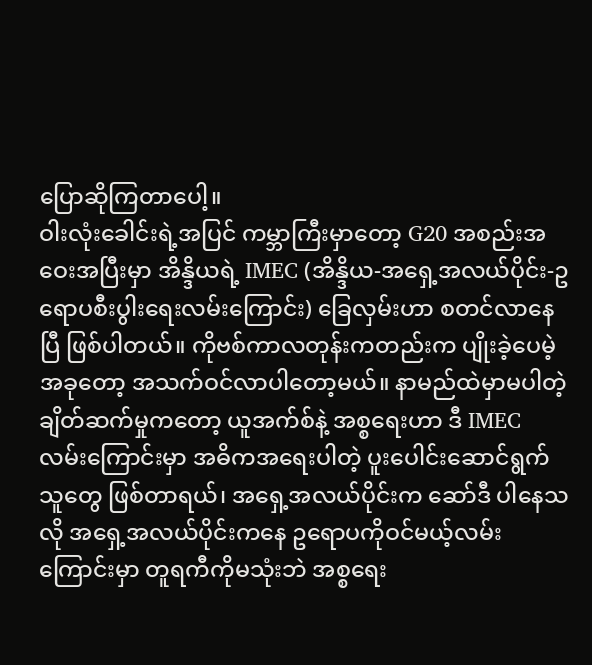ပြောဆိုကြတာပေါ့။
ဝါးလုံးခေါင်းရဲ့အပြင် ကမ္ဘာကြီးမှာတော့ G20 အစည်းအဝေးအပြီးမှာ အိန္ဒိယရဲ့ IMEC (အိန္ဒိယ-အရှေ့အလယ်ပိုင်း-ဥရောပစီးပွါးရေးလမ်းကြောင်း) ခြေလှမ်းဟာ စတင်လာနေပြီ ဖြစ်ပါတယ်။ ကိုဗစ်ကာလတုန်းကတည်းက ပျိုးခဲ့ပေမဲ့ အခုတော့ အသက်ဝင်လာပါတော့မယ်။ နာမည်ထဲမှာမပါတဲ့ ချိတ်ဆက်မှုကတော့ ယူအက်စ်နဲ့ အစ္စရေးဟာ ဒီ IMEC လမ်းကြောင်းမှာ အဓိကအရေးပါတဲ့ ပူးပေါင်းဆောင်ရွက်သူတွေ ဖြစ်တာရယ်၊ အရှေ့အလယ်ပိုင်းက ဆော်ဒီ ပါနေသလို အရှေ့အလယ်ပိုင်းကနေ ဥရောပကိုဝင်မယ့်လမ်းကြောင်းမှာ တူရကီကိုမသုံးဘဲ အစ္စရေး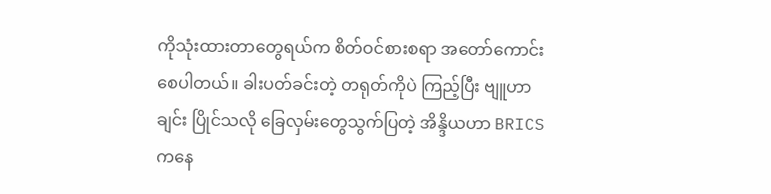ကိုသုံးထားတာတွေရယ်က စိတ်ဝင်စားစရာ အတော်ကောင်းစေပါတယ်။ ခါးပတ်ခင်းတဲ့ တရုတ်ကိုပဲ ကြည့်ပြီး ဗျူဟာချင်း ပြိုင်သလို ခြေလှမ်းတွေသွက်ပြတဲ့ အိန္ဒိယဟာ BRICS ကနေ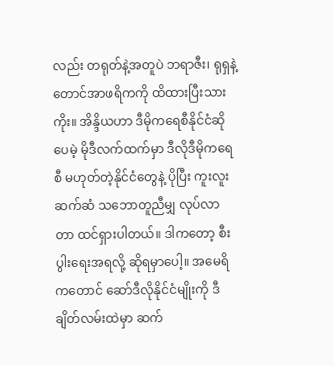လည်း တရုတ်နဲ့အတူပဲ ဘရာဇီး၊ ရုရှနဲ့ တောင်အာဖရိကကို ထိထားပြီးသားကိုး။ အိန္ဒိယဟာ ဒီမိုကရေစီနိုင်ငံဆိုပေမဲ့ မိုဒီလက်ထက်မှာ ဒီလိုဒီမိုကရေစီ မဟုတ်တဲ့နိုင်ငံတွေနဲ့ ပိုပြီး ကူးလူးဆက်ဆံ သဘောတူညီမျှ လုပ်လာတာ ထင်ရှားပါတယ်။ ဒါကတော့ စီးပွါးရေးအရလို့ ဆိုရမှာပေါ့။ အမေရိကတောင် ဆော်ဒီလိုနိုင်ငံမျိုးကို ဒီချိတ်လမ်းထဲမှာ ဆက်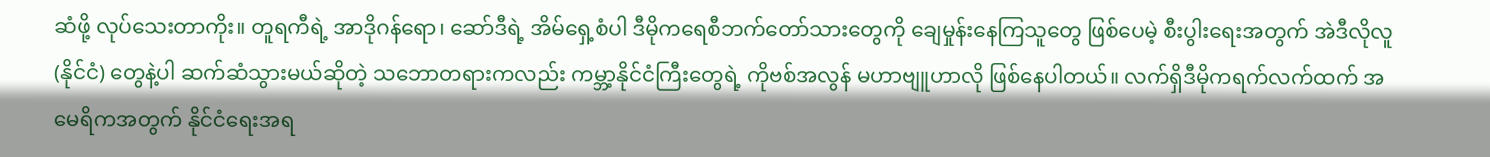ဆံဖို့ လုပ်သေးတာကိုး။ တူရကီရဲ့ အာဒိုဂန်ရော၊ ဆော်ဒီရဲ့ အိမ်ရှေ့စံပါ ဒီမိုကရေစီဘက်တော်သားတွေကို ချေမှုန်းနေကြသူတွေ ဖြစ်ပေမဲ့ စီးပွါးရေးအတွက် အဲဒီလိုလူ (နိုင်ငံ) တွေနဲ့ပါ ဆက်ဆံသွားမယ်ဆိုတဲ့ သဘောတရားကလည်း ကမ္ဘာ့နိုင်ငံကြီးတွေရဲ့ ကိုဗစ်အလွန် မဟာဗျူဟာလို ဖြစ်နေပါတယ်။ လက်ရှိဒီမိုကရက်လက်ထက် အမေရိကအတွက် နိုင်ငံရေးအရ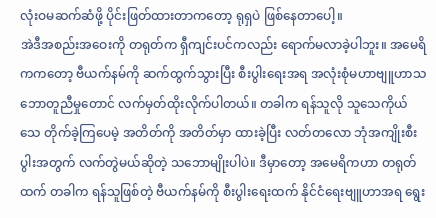လုံးဝမဆက်ဆံဖို့ ပိုင်းဖြတ်ထားတာကတော့ ရုရှပဲ ဖြစ်နေတာပေါ့။
အဲဒီအစည်းအဝေးကို တရုတ်က ရှီကျင်းပင်ကလည်း ရောက်မလာခဲ့ပါဘူး။ အမေရိကကတော့ ဗီယက်နမ်ကို ဆက်ထွက်သွားပြီး စီးပွါးရေးအရ အလုံးစုံမဟာဗျူဟာသဘောတူညီမှုတောင် လက်မှတ်ထိုးလိုက်ပါတယ်။ တခါက ရန်သူလို သူသေကိုယ်သေ တိုက်ခဲ့ကြပေမဲ့ အတိတ်ကို အတိတ်မှာ ထားခဲ့ပြီး လတ်တလော ဘုံအကျိုးစီးပွါးအတွက် လက်တွဲမယ်ဆိုတဲ့ သဘောမျိုးပါပဲ။ ဒီမှာတော့ အမေရိကဟာ တရုတ်ထက် တခါက ရန်သူဖြစ်တဲ့ ဗီယက်နမ်ကို စီးပွါးရေးထက် နိုင်ငံရေးဗျူဟာအရ ရွေး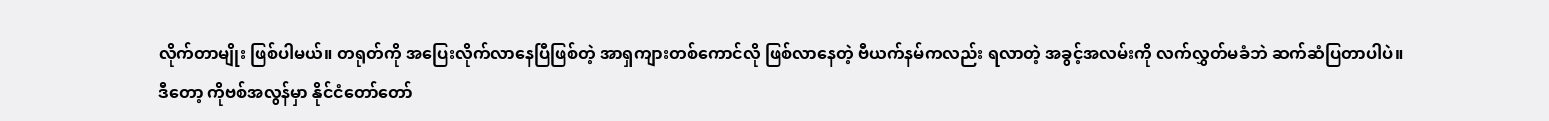လိုက်တာမျိုး ဖြစ်ပါမယ်။ တရုတ်ကို အပြေးလိုက်လာနေပြီဖြစ်တဲ့ အာရှကျားတစ်ကောင်လို ဖြစ်လာနေတဲ့ ဗီယက်နမ်ကလည်း ရလာတဲ့ အခွင့်အလမ်းကို လက်လွှတ်မခံဘဲ ဆက်ဆံပြတာပါပဲ။
ဒီတော့ ကိုဗစ်အလွန်မှာ နိုင်ငံတော်တော်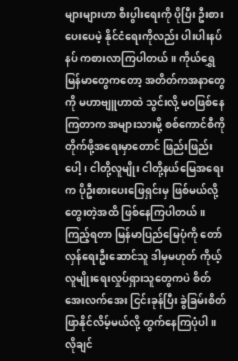များများဟာ စီးပွါးရေးကို ပိုပြီး ဦးစားပေးပေမဲ့ နိုင်ငံရေးကိုလည်း ပါးပါးနပ်နပ် ကစားလာကြပါတယ်။ ကိုယ်ရွှေမြန်မာတွေကတော့ အတိတ်ကအနာတွေကို မဟာဗျူဟာထဲ သွင်းလို့ မဝဖြစ်နေကြတာက အများသားမို့ စစ်ကောင်စီကို တိုက်ဖို့အရေးမှာတောင် ဖြည်းဖြည်းပေါ့၊ ငါတို့လူမျိုး ငါတို့နယ်မြေအရေးက ပိုဦးစားပေးဖြေရှင်းမှ ဖြစ်မယ်လို့ တွေးတဲ့အထိ ဖြစ်နေကြပါတယ်။ ကြည့်ရတာ မြန်မာပြည်မြေပုံကို တော်လှန်ရေးဦးဆောင်သူ ဒါမှမဟုတ် ကိုယ့်လူမျိုးရေးလှုပ်ရှားသူတွေကပဲ စိတ်အေးလက်အေး ငြင်းခုန်ပြီး ခွဲခြမ်းစိတ်ဖြာနိုင်လိမ့်မယ်လို့ တွက်နေကြပုံပါ။ လိုချင်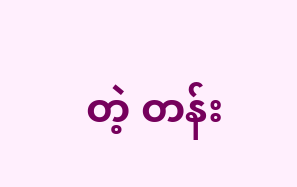တဲ့ တန်း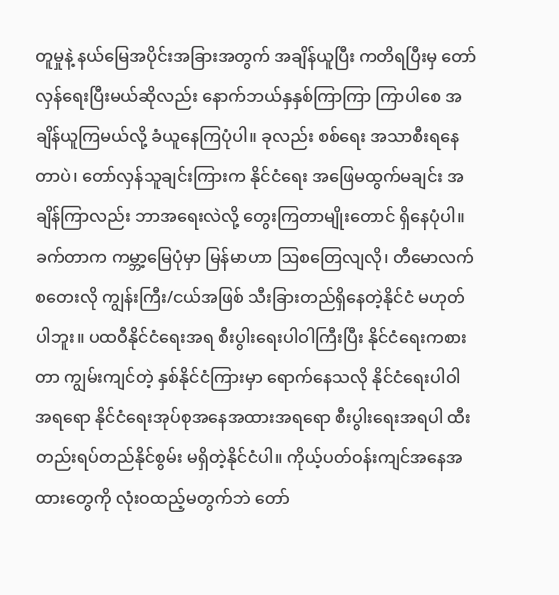တူမှုနဲ့ နယ်မြေအပိုင်းအခြားအတွက် အချိန်ယူပြီး ကတိရပြီးမှ တော်လှန်ရေးပြီးမယ်ဆိုလည်း နောက်ဘယ်နှနှစ်ကြာကြာ ကြာပါစေ အချိန်ယူကြမယ်လို့ ခံယူနေကြပုံပါ။ ခုလည်း စစ်ရေး အသာစီးရနေတာပဲ၊ တော်လှန်သူချင်းကြားက နိုင်ငံရေး အဖြေမထွက်မချင်း အချိန်ကြာလည်း ဘာအရေးလဲလို့ တွေးကြတာမျိုးတောင် ရှိနေပုံပါ။
ခက်တာက ကမ္ဘာ့မြေပုံမှာ မြန်မာဟာ ဩစတြေလျလို၊ တီမောလက်စတေးလို ကျွန်းကြီး/ငယ်အဖြစ် သီးခြားတည်ရှိနေတဲ့နိုင်ငံ မဟုတ်ပါဘူး။ ပထဝီနိုင်ငံရေးအရ စီးပွါးရေးပါဝါကြီးပြီး နိုင်ငံရေးကစားတာ ကျွမ်းကျင်တဲ့ နှစ်နိုင်ငံကြားမှာ ရောက်နေသလို နိုင်ငံရေးပါဝါအရရော နိုင်ငံရေးအုပ်စုအနေအထားအရရော စီးပွါးရေးအရပါ ထီးတည်းရပ်တည်နိုင်စွမ်း မရှိတဲ့နိုင်ငံပါ။ ကိုယ့်ပတ်ဝန်းကျင်အနေအထားတွေကို လုံးဝထည့်မတွက်ဘဲ တော်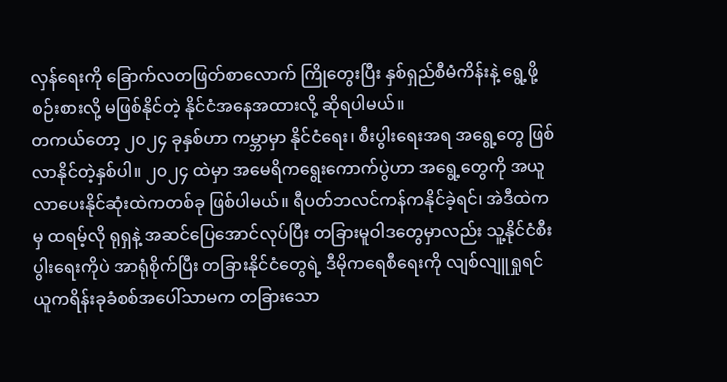လှန်ရေးကို ခြောက်လတဖြတ်စာလောက် ကြိုတွေးပြီး နှစ်ရှည်စီမံကိန်းနဲ့ ရွေ့ဖို့ စဉ်းစားလို့ မဖြစ်နိုင်တဲ့ နိုင်ငံအနေအထားလို့ ဆိုရပါမယ်။
တကယ်တော့ ၂၀၂၄ ခုနှစ်ဟာ ကမ္ဘာမှာ နိုင်ငံရေး၊ စီးပွါးရေးအရ အရွေ့တွေ ဖြစ်လာနိုင်တဲ့နှစ်ပါ။ ၂၀၂၄ ထဲမှာ အမေရိကရွေးကောက်ပွဲဟာ အရွေ့တွေကို အယူလာပေးနိုင်ဆုံးထဲကတစ်ခု ဖြစ်ပါမယ်။ ရီပတ်ဘလင်ကန်ကနိုင်ခဲ့ရင်၊ အဲဒီထဲကမှ ထရမ့်လို ရုရှနဲ့ အဆင်ပြေအောင်လုပ်ပြီး တခြားမူဝါဒတွေမှာလည်း သူ့နိုင်ငံစီးပွါးရေးကိုပဲ အာရုံစိုက်ပြီး တခြားနိုင်ငံတွေရဲ့ ဒီမိုကရေစီရေးကို လျစ်လျူရှုရင် ယူကရိန်းခုခံစစ်အပေါ်သာမက တခြားသော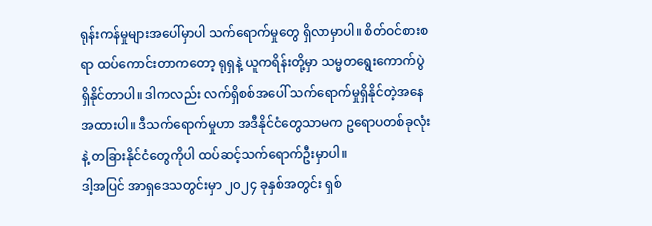ရုန်းကန်မှုများအပေါ်မှာပါ သက်ရောက်မှုတွေ ရှိလာမှာပါ။ စိတ်ဝင်စားစရာ ထပ်ကောင်းတာကတော့ ရုရှနဲ့ ယူကရိန်းတို့မှာ သမ္မတရွေးကောက်ပွဲ ရှိနိုင်တာပါ။ ဒါကလည်း လက်ရှိစစ်အပေါ် သက်ရောက်မှုရှိနိုင်တဲ့အနေအထားပါ။ ဒီသက်ရောက်မှုဟာ အဒီနိုင်ငံတွေသာမက ဥရောပတစ်ခုလုံးနဲ့ တခြားနိုင်ငံတွေကိုပါ ထပ်ဆင့်သက်ရောက်ဦးမှာပါ။
ဒါ့အပြင် အာရှဒေသတွင်းမှာ ၂၀၂၄ ခုနှစ်အတွင်း ရှစ်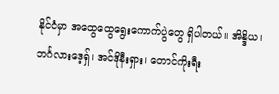နိုင်ငံမှာ အထွေထွေရွေးကောက်ပွဲတွေ ရှိပါတယ်။ အိန္ဒိယ၊ ဘင်္ဂလားဒေ့ရှ်၊ အင်ဒိုနီးရှား၊ တောင်ကိုးရီး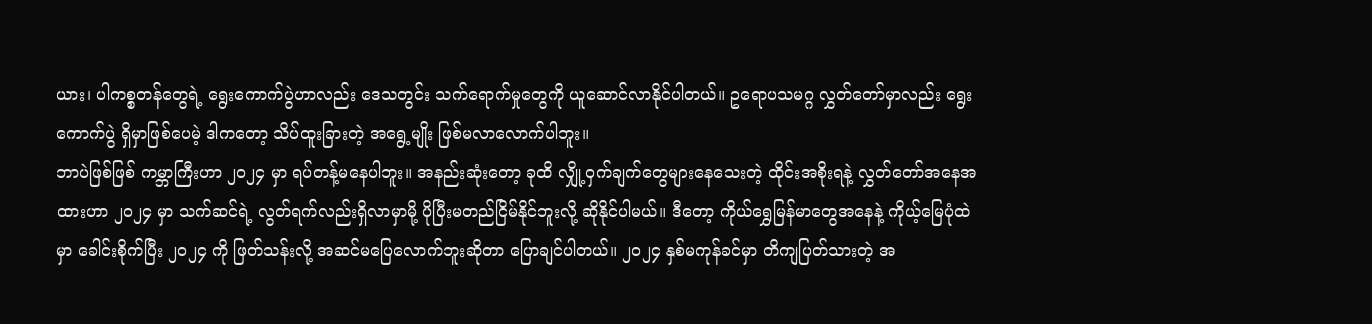ယား၊ ပါကစ္စတန်တွေရဲ့ ရွေးကောက်ပွဲဟာလည်း ဒေသတွင်း သက်ရောက်မှုတွေကို ယူဆောင်လာနိုင်ပါတယ်။ ဥရောပသမဂ္ဂ လွှတ်တော်မှာလည်း ရွေးကောက်ပွဲ ရှိမှာဖြစ်ပေမဲ့ ဒါကတော့ သိပ်ထူးခြားတဲ့ အရွေ့မျိုး ဖြစ်မလာလောက်ပါဘူး။
ဘာပဲဖြစ်ဖြစ် ကမ္ဘာကြီးဟာ ၂၀၂၄ မှာ ရပ်တန့်မနေပါဘူး။ အနည်းဆုံးတော့ ခုထိ လျှို့ဝှက်ချက်တွေများနေသေးတဲ့ ထိုင်းအစိုးရနဲ့ လွှတ်တော်အနေအထားဟာ ၂၀၂၄ မှာ သက်ဆင်ရဲ့ လွတ်ရက်လည်းရှိလာမှာမို့ ပိုပြီးမတည်ငြိမ်နိုင်ဘူးလို့ ဆိုနိုင်ပါမယ်။ ဒီတော့ ကိုယ်ရွှေမြန်မာတွေအနေနဲ့ ကိုယ့်မြေပုံထဲမှာ ခေါင်းစိုက်ပြီး ၂၀၂၄ ကို ဖြတ်သန်းလို့ အဆင်မပြေလောက်ဘူးဆိုတာ ပြောချင်ပါတယ်။ ၂၀၂၄ နှစ်မကုန်ခင်မှာ တိကျပြတ်သားတဲ့ အ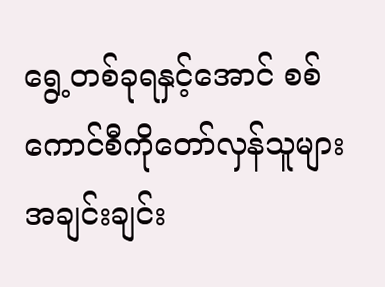ရွေ့တစ်ခုရနှင့်အောင် စစ်ကောင်စီကိုတော်လှန်သူများအချင်းချင်း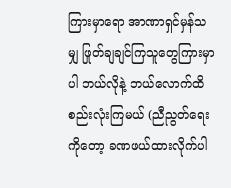ကြားမှာရော အာဏာရှင်မှန်သမျှ ဖြုတ်ချချင်ကြသူတွေကြားမှာပါ ဘယ်လိုနဲ့ ဘယ်လောက်ထိ စည်းလုံးကြမယ် (ညီညွတ်ရေးကိုတော့ ခဏဖယ်ထားလိုက်ပါ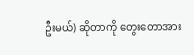ဦးမယ်) ဆိုတာကို တွေးတောအား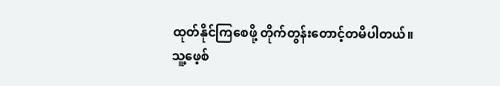ထုတ်နိုင်ကြစေဖို့ တိုက်တွန်းတောင့်တမိပါတယ်။
သူ့ဖေ့စ်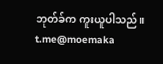ဘုတ်ခ်က ကူးယူပါသည်။
t.me@moemaka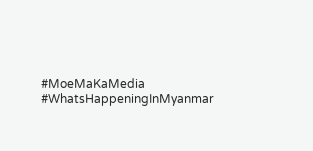#MoeMaKaMedia
#WhatsHappeningInMyanmar